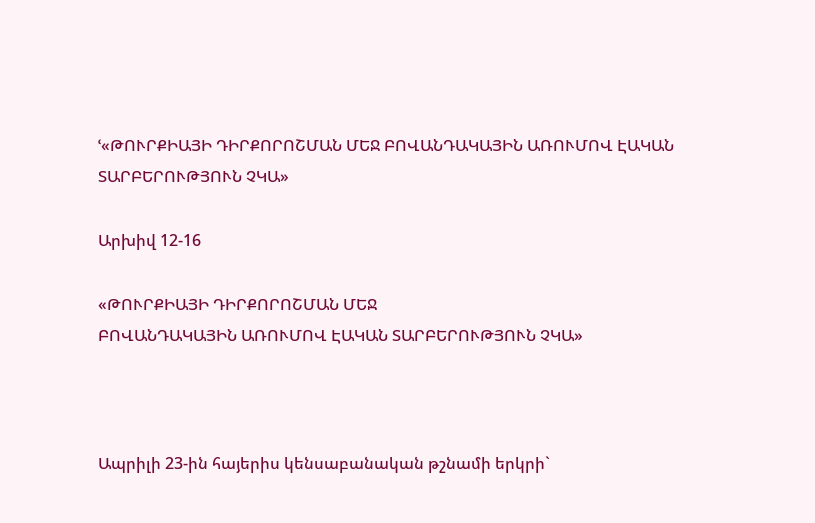ՙ«ԹՈՒՐՔԻԱՅԻ ԴԻՐՔՈՐՈՇՄԱՆ ՄԵՋ ԲՈՎԱՆԴԱԿԱՅԻՆ ԱՌՈՒՄՈՎ ԷԱԿԱՆ ՏԱՐԲԵՐՈՒԹՅՈՒՆ ՉԿԱ»

Արխիվ 12-16

«ԹՈՒՐՔԻԱՅԻ ԴԻՐՔՈՐՈՇՄԱՆ ՄԵՋ
ԲՈՎԱՆԴԱԿԱՅԻՆ ԱՌՈՒՄՈՎ ԷԱԿԱՆ ՏԱՐԲԵՐՈՒԹՅՈՒՆ ՉԿԱ»



Ապրիլի 23-ին հայերիս կենսաբանական թշնամի երկրի`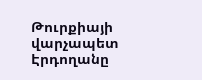Թուրքիայի վարչապետ Էրդողանը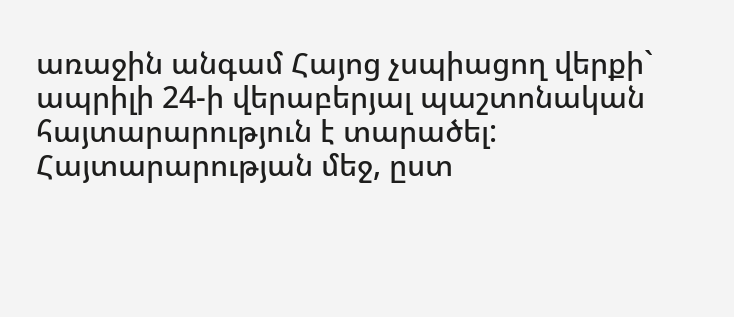առաջին անգամ Հայոց չսպիացող վերքի` ապրիլի 24-ի վերաբերյալ պաշտոնական հայտարարություն է տարածել: Հայտարարության մեջ, ըստ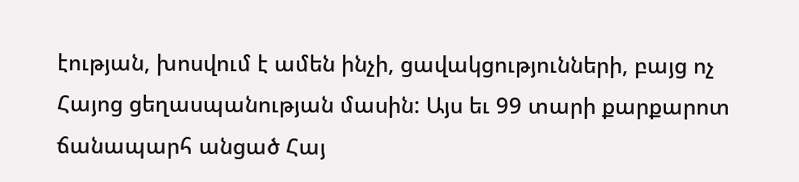էության, խոսվում է ամեն ինչի, ցավակցությունների, բայց ոչ Հայոց ցեղասպանության մասին: Այս եւ 99 տարի քարքարոտ ճանապարհ անցած Հայ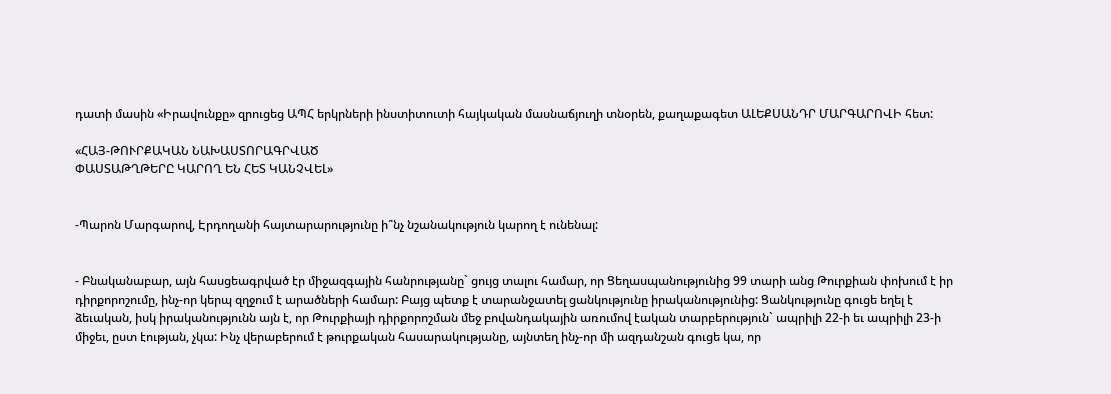դատի մասին «Իրավունքը» զրուցեց ԱՊՀ երկրների ինստիտուտի հայկական մասնաճյուղի տնօրեն, քաղաքագետ ԱԼԵՔՍԱՆԴՐ ՄԱՐԳԱՐՈՎԻ հետ:

«ՀԱՅ-ԹՈՒՐՔԱԿԱՆ ՆԱԽԱՍՏՈՐԱԳՐՎԱԾ
ՓԱՍՏԱԹՂԹԵՐԸ ԿԱՐՈՂ ԵՆ ՀԵՏ ԿԱՆՉՎԵԼ»


-Պարոն Մարգարով, Էրդողանի հայտարարությունը ի՞նչ նշանակություն կարող է ունենալ:


- Բնականաբար, այն հասցեագրված էր միջազգային հանրությանը` ցույց տալու համար, որ Ցեղասպանությունից 99 տարի անց Թուրքիան փոխում է իր դիրքորոշումը, ինչ-որ կերպ զղջում է արածների համար: Բայց պետք է տարանջատել ցանկությունը իրականությունից: Ցանկությունը գուցե եղել է ձեւական, իսկ իրականությունն այն է, որ Թուրքիայի դիրքորոշման մեջ բովանդակային առումով էական տարբերություն` ապրիլի 22-ի եւ ապրիլի 23-ի միջեւ, ըստ էության, չկա: Ինչ վերաբերում է թուրքական հասարակությանը, այնտեղ ինչ-որ մի ազդանշան գուցե կա, որ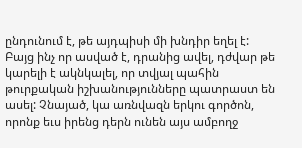ընդունում է, թե այդպիսի մի խնդիր եղել է: Բայց ինչ որ ասված է, դրանից ավել, դժվար թե կարելի է ակնկալել, որ տվյալ պահին թուրքական իշխանությունները պատրաստ են ասել: Չնայած, կա առնվազն երկու գործոն, որոնք եւս իրենց դերն ունեն այս ամբողջ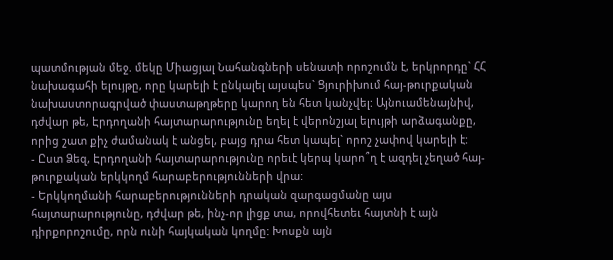պատմության մեջ. մեկը Միացյալ Նահանգների սենատի որոշումն է, երկրորդը` ՀՀ նախագահի ելույթը, որը կարելի է ընկալել այսպես` Ցյուրիխում հայ-թուրքական նախաստորագրված փաստաթղթերը կարող են հետ կանչվել: Այնուամենայնիվ, դժվար թե, Էրդողանի հայտարարությունը եղել է վերոնշյալ ելույթի արձագանքը, որից շատ քիչ ժամանակ է անցել, բայց դրա հետ կապել` որոշ չափով կարելի է:
- Ըստ Ձեզ, Էրդողանի հայտարարությունը որեւէ կերպ կարո՞ղ է ազդել չեղած հայ-թուրքական երկկողմ հարաբերությունների վրա:
- Երկկողմանի հարաբերությունների դրական զարգացմանը այս հայտարարությունը, դժվար թե, ինչ-որ լիցք տա, որովհետեւ հայտնի է այն դիրքորոշումը, որն ունի հայկական կողմը: Խոսքն այն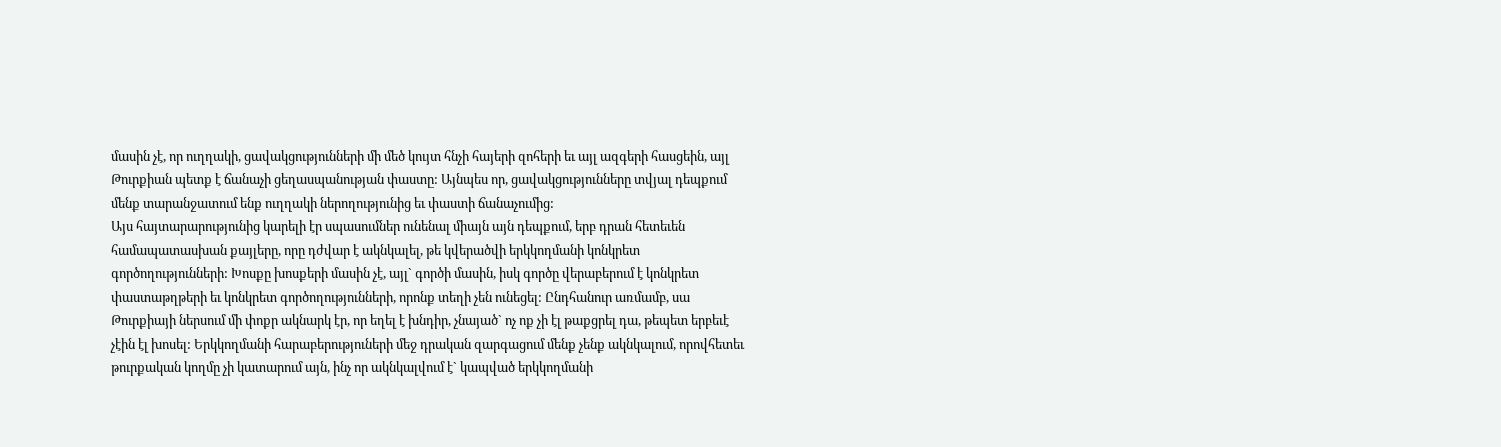մասին չէ, որ ուղղակի, ցավակցությունների մի մեծ կույտ հնչի հայերի զոհերի եւ այլ ազգերի հասցեին, այլ Թուրքիան պետք է ճանաչի ցեղասպանության փաստը: Այնպես որ, ցավակցությունները տվյալ դեպքում մենք տարանջատում ենք ուղղակի ներողությունից եւ փաստի ճանաչումից:
Այս հայտարարությունից կարելի էր սպասումներ ունենալ միայն այն դեպքում, երբ դրան հետեւեն համապատասխան քայլերը, որը դժվար է ակնկալել, թե կվերածվի երկկողմանի կոնկրետ գործողությունների: Խոսքը խոսքերի մասին չէ, այլ` գործի մասին, իսկ գործը վերաբերում է կոնկրետ փաստաթղթերի եւ կոնկրետ գործողությունների, որոնք տեղի չեն ունեցել: Ընդհանուր առմամբ, սա Թուրքիայի ներսում մի փոքր ակնարկ էր, որ եղել է խնդիր, չնայած` ոչ ոք չի էլ թաքցրել դա, թեպետ երբեւէ չէին էլ խոսել: Երկկողմանի հարաբերություների մեջ դրական զարգացում մենք չենք ակնկալում, որովհետեւ թուրքական կողմը չի կատարում այն, ինչ որ ակնկալվում է` կապված երկկողմանի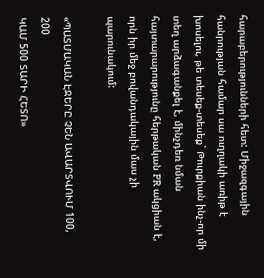հարաբերությունների հետ: Միջազգային հանրության համար սա ուղղակի առիթ է խոսելու, թե տեսեք-տեսեք` Թուրքիան ինչ-որ մի տեղ արձագանքել է, մինչդեռ նման հայտարարությունը հերթական PR ակցիան է, որն իր մեջ բովանդակային մաս չի պարունակում:

«ՊԱՏՄԱԿԱՆ ԷՋԵՐԸ ՉԵՆ ԱՎԱՐՏՎՈՒՄ 100, 200
ԿԱՄ 500 ՏԱՐԻ ՀԵՏՈ»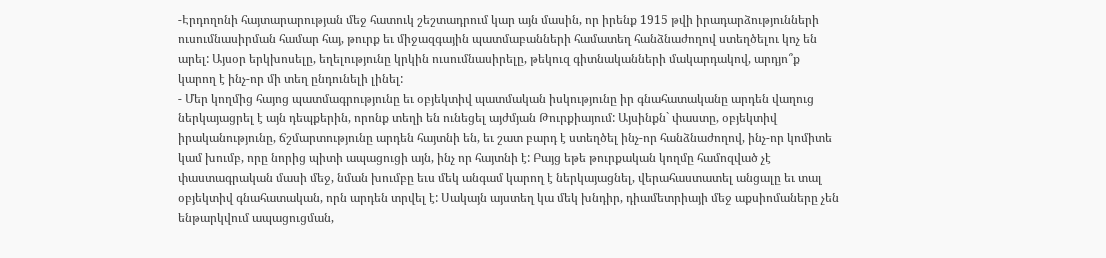-Էրդողոնի հայտարարության մեջ հատուկ շեշտադրում կար այն մասին, որ իրենք 1915 թվի իրադարձությունների ուսումնասիրման համար հայ, թուրք եւ միջազգային պատմաբանների համատեղ հանձնաժողով ստեղծելու կոչ են արել: Այսօր երկխոսելը, եղելությունը կրկին ուսումնասիրելը, թեկուզ գիտնականների մակարդակով, արդյո՞ք կարող է ինչ-որ մի տեղ ընդունելի լինել:
- Մեր կողմից հայոց պատմագրությունը եւ օբյեկտիվ պատմական իսկությունը իր գնահատականը արդեն վաղուց ներկայացրել է այն դեպքերին, որոնք տեղի են ունեցել այժմյան Թուրքիայում: Այսինքն` փաստը, օբյեկտիվ իրականությունը, ճշմարտությունը արդեն հայտնի են, եւ շատ բարդ է ստեղծել ինչ-որ հանձնաժողով, ինչ-որ կոմիտե կամ խումբ, որը նորից պիտի ապացուցի այն, ինչ որ հայտնի է: Բայց եթե թուրքական կողմը համոզված չէ փաստագրական մասի մեջ, նման խումբը եւս մեկ անգամ կարող է ներկայացնել, վերահաստատել անցալը եւ տալ օբյեկտիվ գնահատական, որն արդեն տրվել է: Սակայն այստեղ կա մեկ խնդիր, դիամետրիայի մեջ աքսիոմաները չեն ենթարկվում ապացուցման,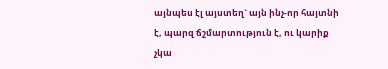այնպես էլ այստեղ` այն ինչ-որ հայտնի է, պարզ ճշմարտություն է, ու կարիք չկա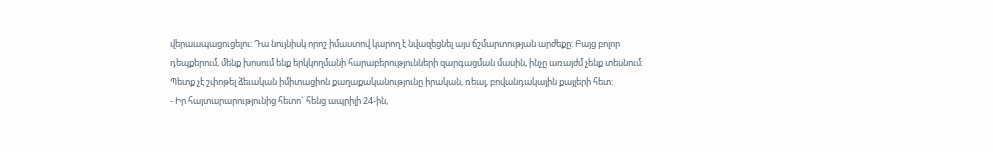վերաապացուցելու: Դա նույնիսկ որոշ իմաստով կարող է նվազեցնել այս ճշմարտության արժեքը: Բայց բոլոր դեպքերում, մենք խոսում ենք երկկողմանի հարաբերությունների զարգացման մասին, ինչը առայժմ չենք տեսնում: Պետք չէ շփոթել ձեւական իմիտացիոն քաղաքականությունը իրական, ռեալ, բովանդակային քայլերի հետ:
- Իր հայտարարությունից հետո` հենց ապրիլի 24-ին,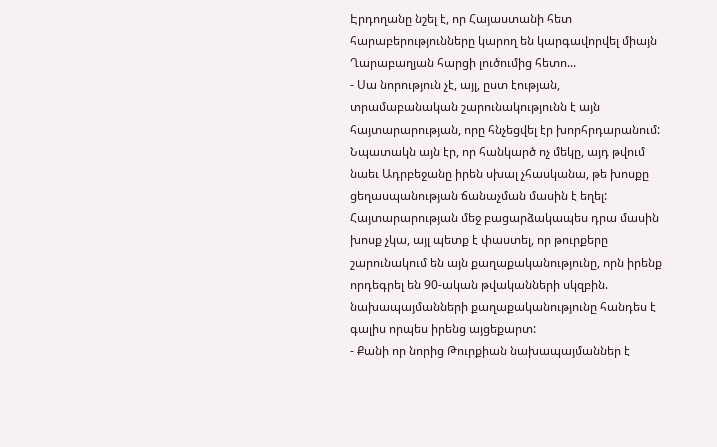Էրդողանը նշել է, որ Հայաստանի հետ հարաբերությունները կարող են կարգավորվել միայն Ղարաբաղյան հարցի լուծումից հետո...
- Սա նորություն չէ, այլ, ըստ էության, տրամաբանական շարունակությունն է այն հայտարարության, որը հնչեցվել էր խորհրդարանում: Նպատակն այն էր, որ հանկարծ ոչ մեկը, այդ թվում նաեւ Ադրբեջանը իրեն սխալ չհասկանա, թե խոսքը ցեղասպանության ճանաչման մասին է եղել: Հայտարարության մեջ բացարձակապես դրա մասին խոսք չկա, այլ պետք է փաստել, որ թուրքերը շարունակում են այն քաղաքականությունը, որն իրենք որդեգրել են 90-ական թվականների սկզբին. նախապայմանների քաղաքականությունը հանդես է գալիս որպես իրենց այցեքարտ:
- Քանի որ նորից Թուրքիան նախապայմաններ է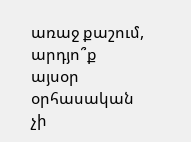առաջ քաշում, արդյո՞ք այսօր օրհասական չի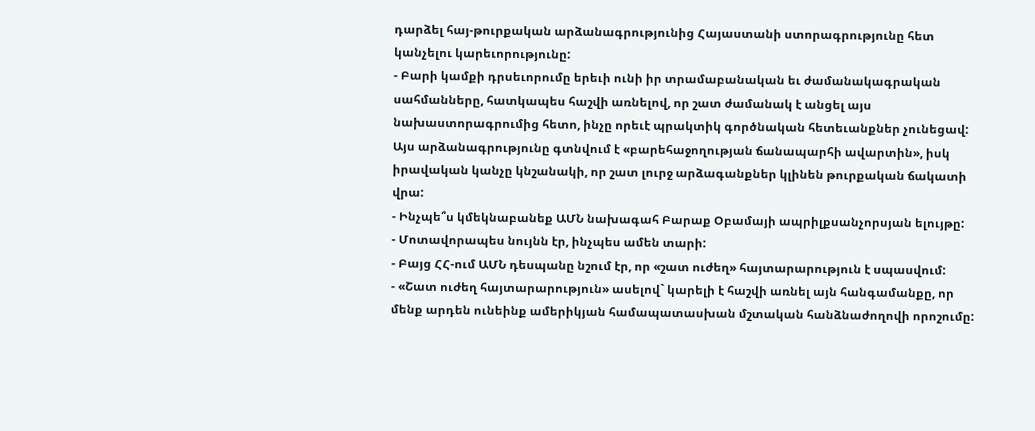դարձել հայ-թուրքական արձանագրությունից Հայաստանի ստորագրությունը հետ կանչելու կարեւորությունը:
- Բարի կամքի դրսեւորումը երեւի ունի իր տրամաբանական եւ ժամանակագրական սահմանները, հատկապես հաշվի առնելով, որ շատ ժամանակ է անցել այս նախաստորագրումից հետո, ինչը որեւէ պրակտիկ գործնական հետեւանքներ չունեցավ: Այս արձանագրությունը գտնվում է «բարեհաջողության ճանապարհի ավարտին», իսկ իրավական կանչը կնշանակի, որ շատ լուրջ արձագանքներ կլինեն թուրքական ճակատի վրա:
- Ինչպե՞ս կմեկնաբանեք ԱՄՆ նախագահ Բարաք Օբամայի ապրիլքսանչորսյան ելույթը:
- Մոտավորապես նույնն էր, ինչպես ամեն տարի:
- Բայց ՀՀ-ում ԱՄՆ դեսպանը նշում էր, որ «շատ ուժեղ» հայտարարություն է սպասվում:
- «Շատ ուժեղ հայտարարություն» ասելով` կարելի է հաշվի առնել այն հանգամանքը, որ մենք արդեն ունեինք ամերիկյան համապատասխան մշտական հանձնաժողովի որոշումը: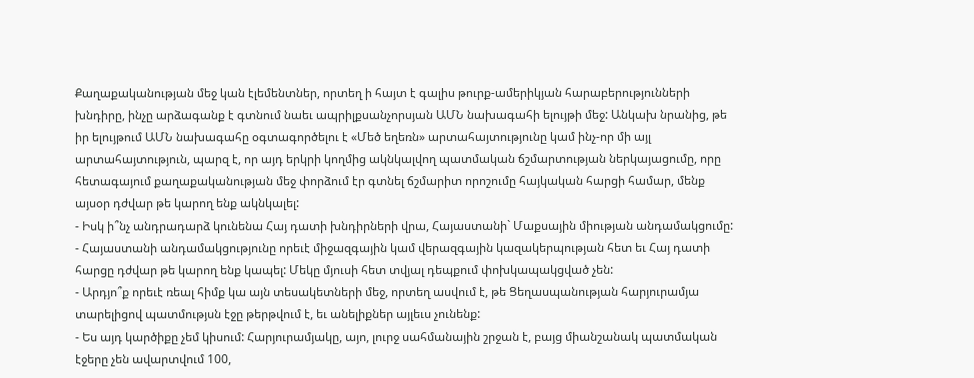Քաղաքականության մեջ կան էլեմենտներ, որտեղ ի հայտ է գալիս թուրք-ամերիկյան հարաբերությունների խնդիրը, ինչը արձագանք է գտնում նաեւ ապրիլքսանչորսյան ԱՄՆ նախագահի ելույթի մեջ: Անկախ նրանից, թե իր ելույթում ԱՄՆ նախագահը օգտագործելու է «Մեծ եղեռն» արտահայտությունը կամ ինչ-որ մի այլ արտահայտություն, պարզ է, որ այդ երկրի կողմից ակնկալվող պատմական ճշմարտության ներկայացումը, որը հետագայում քաղաքականության մեջ փորձում էր գտնել ճշմարիտ որոշումը հայկական հարցի համար, մենք այսօր դժվար թե կարող ենք ակնկալել:
- Իսկ ի՞նչ անդրադարձ կունենա Հայ դատի խնդիրների վրա, Հայաստանի` Մաքսային միության անդամակցումը:
- Հայաստանի անդամակցությունը որեւէ միջազգային կամ վերազգային կազակերպության հետ եւ Հայ դատի հարցը դժվար թե կարող ենք կապել: Մեկը մյուսի հետ տվյալ դեպքում փոխկապակցված չեն:
- Արդյո՞ք որեւէ ռեալ հիմք կա այն տեսակետների մեջ, որտեղ ասվում է, թե Ցեղասպանության հարյուրամյա տարելիցով պատմությսն էջը թերթվում է, եւ անելիքներ այլեւս չունենք:
- Ես այդ կարծիքը չեմ կիսում: Հարյուրամյակը, այո, լուրջ սահմանային շրջան է, բայց միանշանակ պատմական էջերը չեն ավարտվում 100,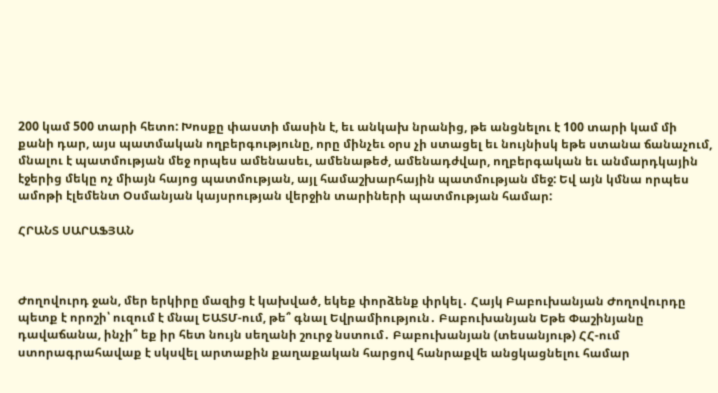200 կամ 500 տարի հետո: Խոսքը փաստի մասին է, եւ անկախ նրանից, թե անցնելու է 100 տարի կամ մի քանի դար, այս պատմական ողբերգությունը, որը մինչեւ օրս չի ստացել եւ նույնիսկ եթե ստանա ճանաչում, մնալու է պատմության մեջ որպես ամենասեւ, ամենաթեժ, ամենադժվար, ողբերգական եւ անմարդկային էջերից մեկը ոչ միայն հայոց պատմության, այլ համաշխարհային պատմության մեջ: Եվ այն կմնա որպես ամոթի էլեմենտ Օսմանյան կայսրության վերջին տարիների պատմության համար:

ՀՐԱՆՏ ՍԱՐԱՖՅԱՆ



Ժողովուրդ ջան, մեր երկիրը մազից է կախված, եկեք փորձենք փրկել․ Հայկ Բաբուխանյան Ժողովուրդը պետք է որոշի՝ ուզում է մնալ ԵԱՏՄ-ում, թե՞ գնալ Եվրամիություն․ Բաբուխանյան Եթե Փաշինյանը դավաճանա, ինչի՞ եք իր հետ նույն սեղանի շուրջ նստում․ Բաբուխանյան (տեսանյութ) ՀՀ-ում ստորագրահավաք է սկսվել արտաքին քաղաքական հարցով հանրաքվե անցկացնելու համար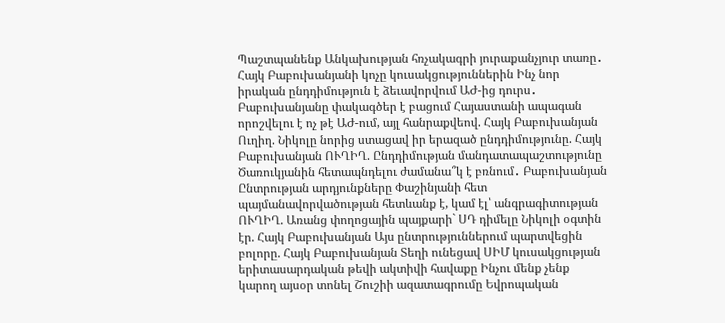Պաշտպանենք Անկախության հռչակագրի յուրաքանչյուր տառը․ Հայկ Բաբուխանյանի կոչը կուսակցություններին Ինչ նոր իրական ընդդիմություն է ձեւավորվում ԱԺ-ից դուրս․ Բաբուխանյանը փակագծեր է բացում Հայաստանի ապագան որոշվելու է ոչ թէ ԱԺ-ում, այլ հանրաքվեով. Հայկ Բաբուխանյան Ուղիղ. Նիկոլը նորից ստացավ իր երազած ընդդիմությունը. Հայկ Բաբուխանյան ՈՒՂԻՂ. Ընդդիմության մանդատապաշտությունը Ծառուկյանին հետապնդելու ժամանա՞կ է բռնում․ Բաբուխանյան Ընտրության արդյունքները Փաշինյանի հետ պայմանավորվածության հետևանք է, կամ էլ՝ անգրագիտության ՈՒՂԻՂ. Առանց փողոցային պայքարի` ՍԴ դիմելը Նիկոլի օգտին էր. Հայկ Բաբուխանյան Այս ընտրություններում պարտվեցին բոլորը. Հայկ Բաբուխանյան Տեղի ունեցավ ՍԻՄ կուսակցության երիտասարդական թեվի ակտիվի հավաքը Ինչու մենք չենք կարող այսօր տոնել Շուշիի ազատագրումը Եվրոպական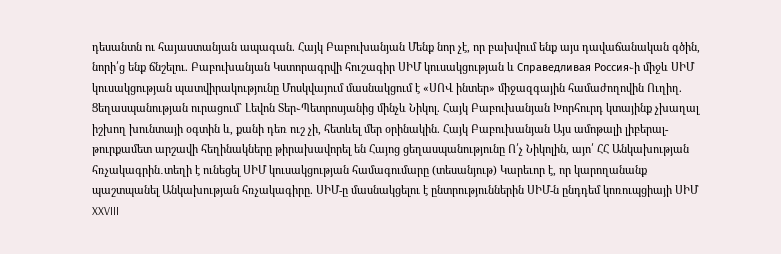դեսանտն ու հայաստանյան ապագան. Հայկ Բաբուխանյան Մենք նոր չէ, որ բախվում ենք այս դավաճանական գծին, նորի՛ց ենք ճնշելու. Բաբուխանյան Կստորագրվի հուշագիր ՍԻՄ կուսակցության և Справедливая Россия֊ի միջև ՍԻՄ կուսակցության պատվիրակությունը Մոսկվայում մասնակցում է «ՍՈՎ ինտեր» միջազգային համաժողովին Ուղիղ. Ցեղասպանության ուրացում` Լեվոն Տեր֊Պետրոսյանից մինչև Նիկոլ. Հայկ Բաբուխանյան Խորհուրդ կտայինք չխաղալ իշխող խունտայի օգտին և, քանի դեռ ուշ չի, հետևել մեր օրինակին. Հայկ Բաբուխանյան Այս ամոթալի լիբերալ-թուրքամետ արշավի հեղինակները թիրախավորել են Հայոց ցեղասպանությունը Ո՛չ Նիկոլին, այո՛ ՀՀ Անկախության հռչակագրին․տեղի է ունեցել ՍԻՄ կուսակցության համագումարը (տեսանյութ) Կարեւոր է, որ կարողանանք պաշտպանել Անկախության հռչակագիրը. ՍԻՄ-ը մասնակցելու է ընտրություններին ՍԻՄ-ն ընդդեմ կոռուպցիայի ՍԻՄ XXVIII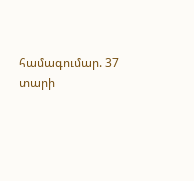համագումար. 37 տարի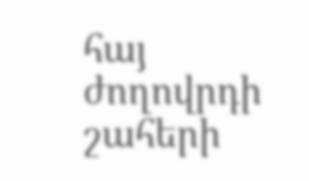հայ ժողովրդի շահերի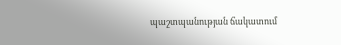պաշտպանության ճակատում